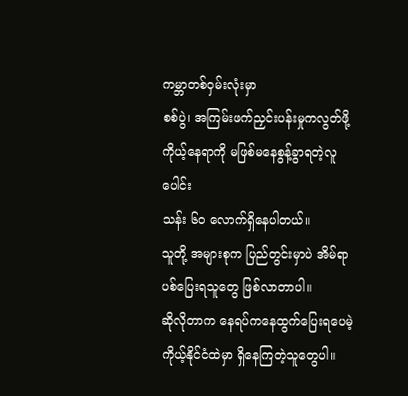ကမ္ဘာတစ်ဝှမ်းလုံးမှာ
စစ်ပွဲ၊ အကြမ်းဖက်ညှင်းပန်းမှုကလွတ်ဖို့
ကိုယ့်နေရာကို မဖြစ်မနေစွန့်ခွာရတဲ့လူပေါင်း
သန်း ၆၀ လောက်ရှိနေပါတယ်။
သူတို့ အများစုက ပြည်တွင်းမှာပဲ အိမ်ရာ
ပစ်ပြေးရသူတွေ ဖြစ်လာတာပါ။
ဆိုလိုတာက နေရပ်ကနေထွက်ပြေးရပေမဲ့
ကိုယ့်နိုင်ငံထဲမှာ ရှိနေကြတဲ့သူတွေပါ။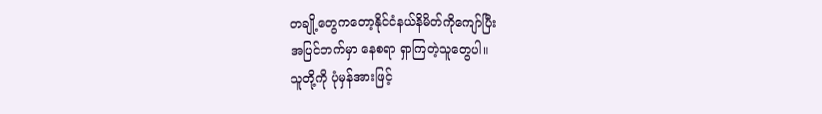တချို့တွေကတော့နိုင်ငံနယ်နိမိတ်ကိုကျော်ပြီး
အပြင်ဘက်မှာ နေစရာ ရှာကြတဲ့သူတွေပါ။
သူတို့ကို ပုံမှန်အားဖြင့်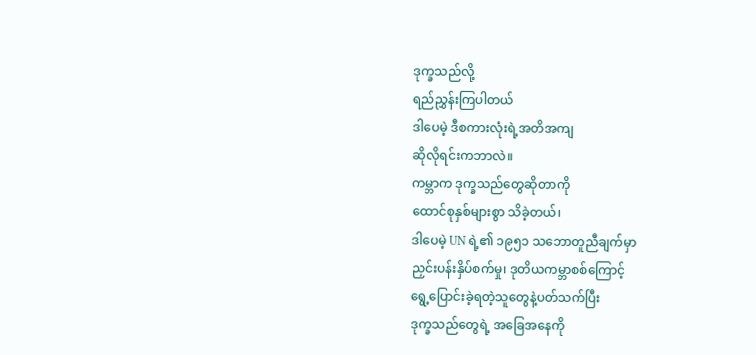ဒုက္ခသည်လို့
ရည်ညွှန်းကြပါတယ်
ဒါပေမဲ့ ဒီစကားလုံးရဲ့အတိအကျ
ဆိုလိုရင်းကဘာလဲ။
ကမ္ဘာက ဒုက္ခသည်တွေဆိုတာကို
ထောင်စုနှစ်များစွာ သိခဲ့တယ်၊
ဒါပေမဲ့ UN ရဲ့၏ ၁၉၅၁ သဘောတူညီချက်မှာ
ညှင်းပန်းနှိပ်စက်မှု၊ ဒုတိယကမ္ဘာစစ်ကြောင့်
ရွေ့ပြောင်းခဲ့ရတဲ့သူတွေနဲ့ပတ်သက်ပြီး
ဒုက္ခသည်တွေရဲ့ အခြေအနေကို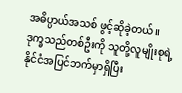အဓိပ္ပာယ်အသစ် ဖွင့်ဆိုခဲ့တယ်။
ဒုက္ခသည်တစ်ဦးကို သူတို့လူမျိုးစုရဲ့
နိုင်ငံအပြင်ဘက်မှာရှိပြီး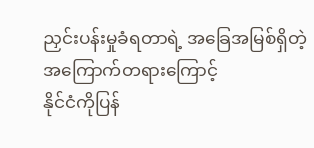ညှင်းပန်းမှုခံရတာရဲ့ အခြေအမြစ်ရှိတဲ့
အကြောက်တရားကြောင့်
နိုင်ငံကိုပြန်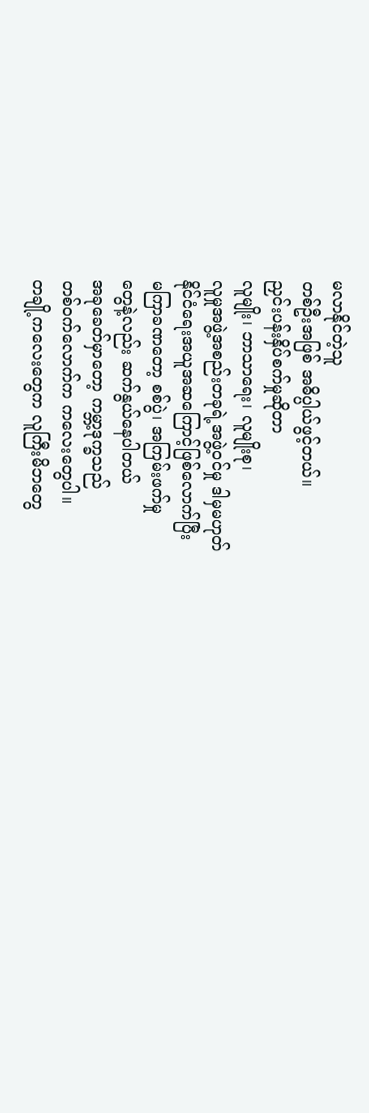မလာနိုင်တဲ့သူ
တစ်ဦးအဖြစ် အဓိပ္ပါယ်ဖွင့်တယ်။
ညှင်းပန်းနှိပ်စက်မှုဆိုတာ
လူမျိုး၊ ဘာသာရေး၊ လူမျိုးစု၊
လူမှုအဖွဲ့အစည်းတခုရဲ့အဖွဲ့ဝင်မှု ဒါမှမဟုတ်
နိုင်ငံရေးအယူအဆကြောင့်ဖြစ်လောက်ပြီး
မကြာခဏတော့ စစ်ပွဲ၊ အကြမ်းဖက်မှု
တွေနဲ့လည်း ဆက်နွယ်နေပါတယ်
အခုခေတ်မှာတော့ ကမ္ဘာ့ဒုက္ခသည်
တစ်ဝက်လောက်က ကလေးတွေပါ။
တချို့ကလေးတွေက လူကြီးမိဘတွေ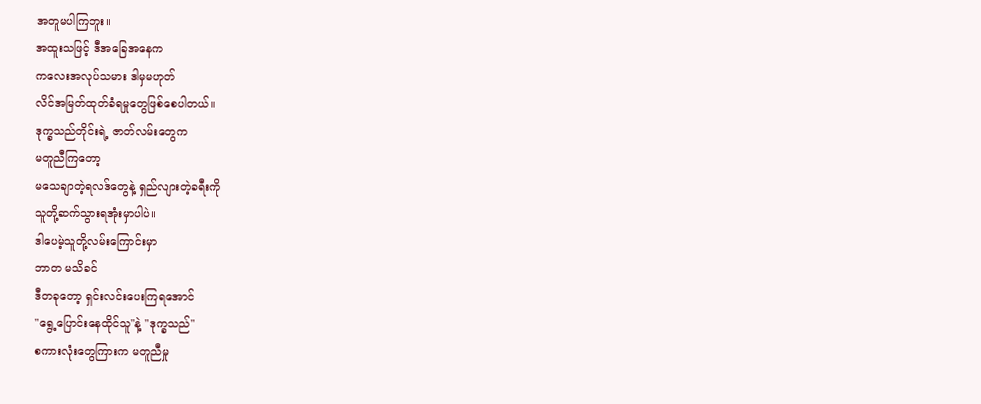အတူမပါကြဘူး။
အထူးသဖြင့် ဒီအခြေအနေက
ကလေးအလုပ်သမား ဒါမှမဟုတ်
လိင်အမြတ်ထုတ်ခံရမှုတွေဖြစ်စေပါတယ်။
ဒုက္ခသည်တိုင်းရဲ့ ဇာတ်လမ်းတွေက
မတူညီကြတော့
မသေချာတဲ့ရလဒ်တွေနဲ့ ရှည်လျားတဲ့ခရီးကို
သူတို့ဆက်သွားရအုံးမှာပါပဲ။
ဒါပေမဲ့သူတို့လမ်းကြောင်းမှာ
ဘာတ မသိခင်
ဒီတခုတော့ ရှင်းလင်းပေးကြရအောင်
"ရွေ့ပြောင်းနေထိုင်သူ"နဲ့ "ဒုက္ခသည်"
စကားလုံးတွေကြားက မတူညီမှု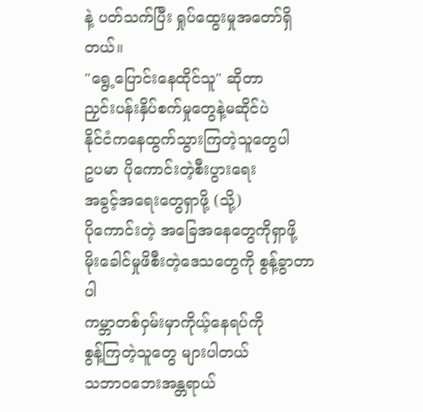နဲ့ ပတ်သက်ပြီး ရှုပ်ထွေးမှုအတော်ရှိတယ်။
"ရွေ့ပြောင်းနေထိုင်သူ" ဆိုတာ
ညှင်းပန်းနှိပ်စက်မှုတွေနဲ့မဆိုင်ပဲ
နိုင်ငံကနေထွက်သွားကြတဲ့သူတွေပါ
ဥပမာ ပိုကောင်းတဲ့စီးပွားရေး
အခွင့်အရေးတွေရှာဖို့ (သို့)
ပိုကောင်းတဲ့ အခြေအနေတွေကိုရှာဖို့
မိုးခေါင်မှုဖိစီးတဲ့ဒေသတွေကို စွန့်ခွာတာပါ
ကမ္ဘာတစ်ဝှမ်းမှာကိုယ့်နေရပ်ကို
စွန့်ကြတဲ့သူတွေ များပါတယ်
သဘာဝဘေးအန္တရာယ်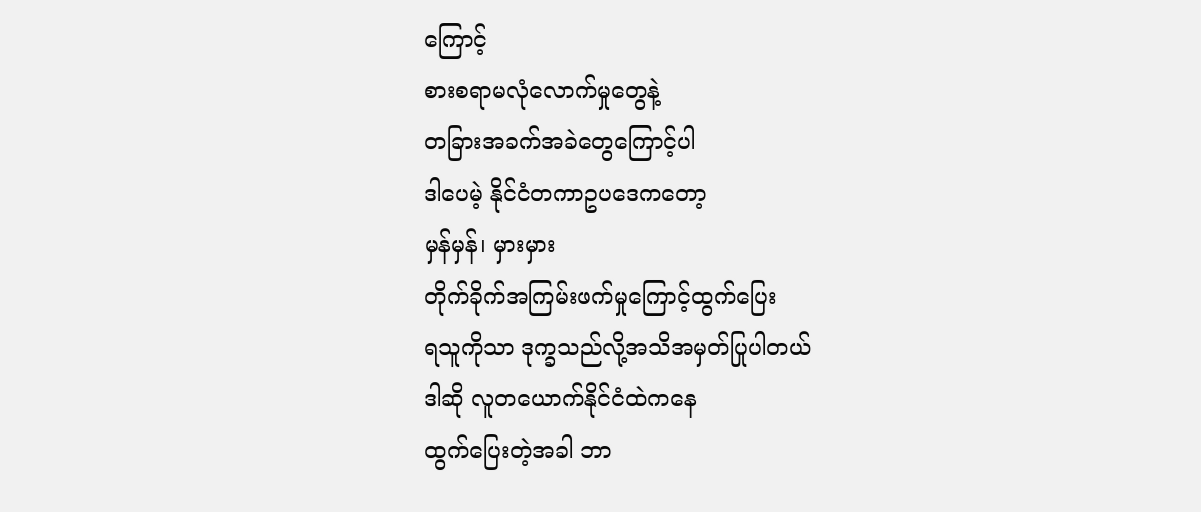ကြောင့်
စားစရာမလုံလောက်မှုတွေနဲ့
တခြားအခက်အခဲတွေကြောင့်ပါ
ဒါပေမဲ့ နိုင်ငံတကာဥပဒေကတော့
မှန်မှန်၊ မှားမှား
တိုက်ခိုက်အကြမ်းဖက်မှုကြောင့်ထွက်ပြေး
ရသူကိုသာ ဒုက္ခသည်လို့အသိအမှတ်ပြုပါတယ်
ဒါဆို လူတယောက်နိုင်ငံထဲကနေ
ထွက်ပြေးတဲ့အခါ ဘာ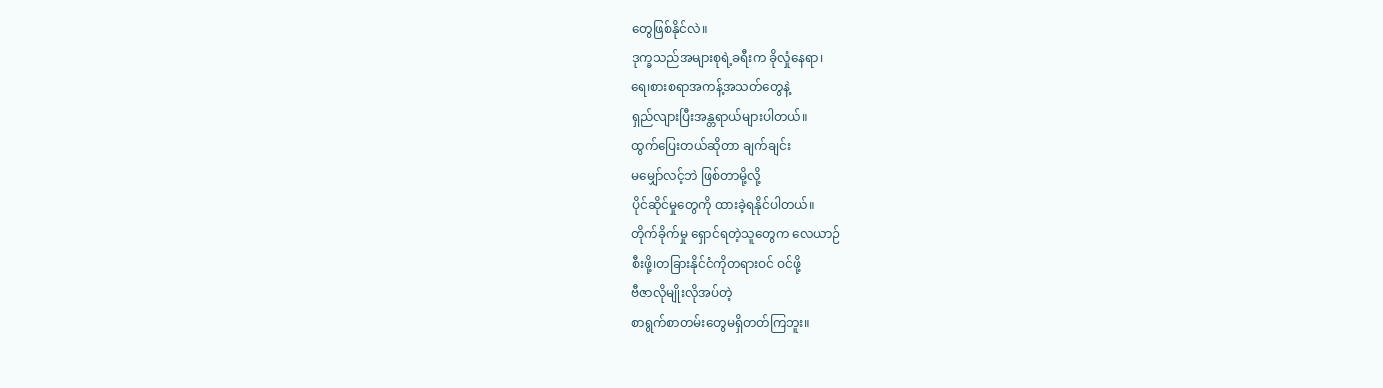တွေဖြစ်နိုင်လဲ။
ဒုက္ခသည်အများစုရဲ့ခရီးက ခိုလှုံနေရာ၊
ရေ၊စားစရာအကန့်အသတ်တွေနဲ့
ရှည်လျားပြီးအန္တရာယ်များပါတယ်။
ထွက်ပြေးတယ်ဆိုတာ ချက်ချင်း
မမျှော်လင့်ဘဲ ဖြစ်တာမို့လို့
ပိုင်ဆိုင်မှုတွေကို ထားခဲ့ရနိုင်ပါတယ်။
တိုက်ခိုက်မှု ရှောင်ရတဲ့သူတွေက လေယာဉ်
စီးဖို့၊တခြားနိုင်ငံကိုတရားဝင် ဝင်ဖို့
ဗီဇာလိုမျိုးလိုအပ်တဲ့
စာရွက်စာတမ်းတွေမရှိတတ်ကြဘူး။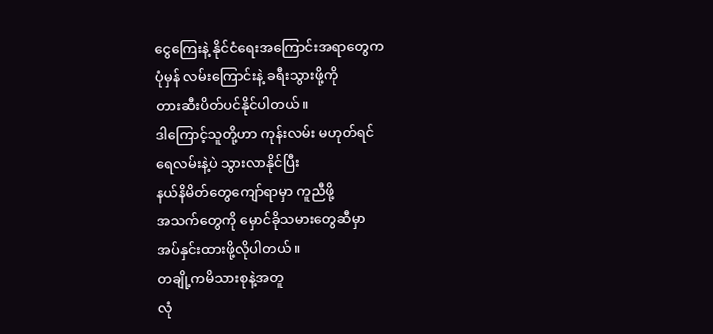ငွေကြေးနဲ့ နိုင်ငံရေးအကြောင်းအရာတွေက
ပုံမှန် လမ်းကြောင်းနဲ့ ခရီးသွားဖို့ကို
တားဆီးပိတ်ပင်နိုင်ပါတယ်။
ဒါကြောင့်သူတို့ဟာ ကုန်းလမ်း မဟုတ်ရင်
ရေလမ်းနဲ့ပဲ သွားလာနိုင်ပြီး
နယ်နိမိတ်တွေကျော်ရာမှာ ကူညီဖို့
အသက်တွေကို မှောင်ခိုသမားတွေဆီမှာ
အပ်နှင်းထားဖို့လိုပါတယ်။
တချို့ကမိသားစုနဲ့အတူ
လုံ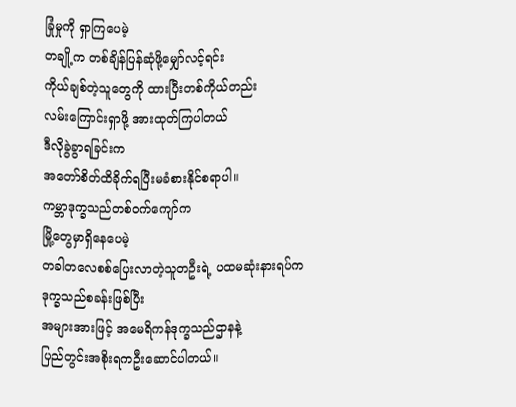ခြုံမှုကို ရှာကြပေမဲ့
တချို့က တစ်ချိန်ပြန်ဆုံဖို့မျှော်လင့်ရင်း
ကိုယ်ချစ်တဲ့သူတွေကို ထားပြီးတစ်ကိုယ်တည်း
လမ်းကြောင်းရှာဖို့ အားထုတ်ကြပါတယ်
ဒီလိုခွဲခွာရခြင်းက
အတော်စိတ်ထိခိုက်ရပြီးမခံစားနိုင်စရာပါ။
ကမ္ဘာဒုက္ခသည်တစ်ဝက်ကျော်က
မြို့တွေမှာရှိနေပေမဲ့
တခါတလေစစ်ပြေးလာတဲ့သူတဦးရဲ့ ပထမဆုံးနားရပ်က
ဒုက္ခသည်စခန်းဖြစ်ပြီး
အများအားဖြင့် အမေရိကန်ဒုက္ခသည်ဌာနနဲ့
ပြည်တွင်းအစိုးရကဦးဆောင်ပါတယ်။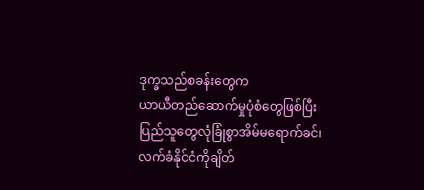ဒုက္ခသည်စခန်းတွေက
ယာယီတည်ဆောက်မှုပုံစံတွေဖြစ်ပြီး
ပြည်သူတွေလုံခြုံစွာအိမ်မရောက်ခင်၊
လက်ခံနိုင်ငံကိုချိတ်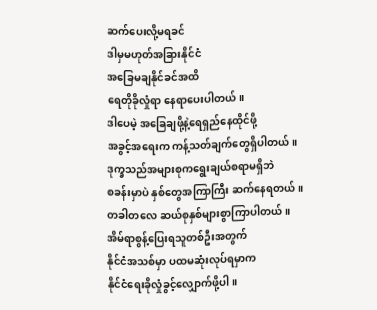ဆက်ပေးလို့မရခင်
ဒါမှမဟုတ်အခြားနိုင်ငံ
အခြေမချနိုင်ခင်အထိ
ရေတိုခိုလှုံရာ နေရာပေးပါတယ်။
ဒါပေမဲ့ အခြေချဖို့နဲ့ရေရှည်နေထိုင်ဖို့
အခွင့်အရေးက ကန့်သတ်ချက်တွေရှိပါတယ်။
ဒုက္ခသည်အများစုကရွေးချယ်စရာမရှိဘဲ
စခန်းမှာပဲ နှစ်တွေအကြာကြီး ဆက်နေရတယ်။
တခါတလေ ဆယ်စုနှစ်များစွာကြာပါတယ်။
အိမ်ရာစွန့်ပြေးရသူတစ်ဦးအတွက်
နိုင်ငံအသစ်မှာ ပထမဆုံးလုပ်ရမှာက
နိုင်ငံရေးခိုလှုံခွင့်လျှောက်ဖို့ပါ။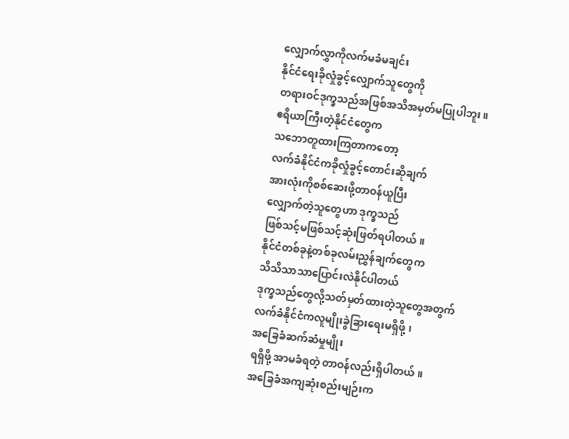လျှောက်လွှာကိုလက်မခံမချင်း
နိုင်ငံရေးခိုလှုံခွင့်လျှောက်သူတွေကို
တရားဝင်ဒုက္ခသည်အဖြစ်အသိအမှတ်မပြုပါဘူး။
ဧရိယာကြီးတဲ့နိုင်ငံတွေက
သဘောတူထားကြတာကတော့
လက်ခံနိုင်ငံကခိုလှုံခွင့်တောင်းဆိုချက်
အားလုံးကိုစစ်ဆေးဖို့တာဝန်ယူပြီး
လျှောက်တဲ့သူတွေဟာ ဒုက္ခသည်
ဖြစ်သင့်မဖြစ်သင့်ဆုံးဖြတ်ရပါတယ်။
နိုင်ငံတစ်ခုနဲ့တစ်ခုလမ်းညွှန်ချက်တွေက
သိသိသာသာပြောင်းလဲနိုင်ပါတယ်
ဒုက္ခသည်တွေလို့သတ်မှတ်ထားတဲ့သူတွေအတွက်
လက်ခံနိုင်ငံကလူမျိုးခွဲခြားရေးမရှိဖို့၊
အခြေခံဆက်ဆံမှုမျိုး
ရရှိဖို့ အာမခံရတဲ့ တာဝန်လည်းရှိပါတယ်။
အခြေခံအကျဆုံးစည်းမျဉ်းက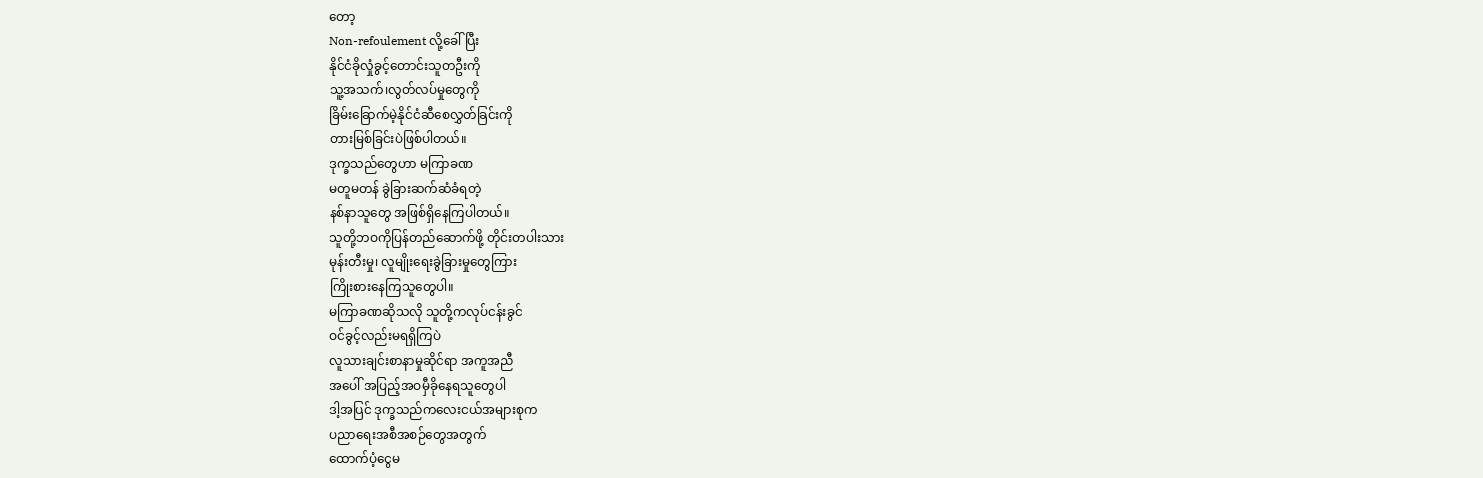တော့
Non-refoulement လို့ခေါ်ပြီး
နိုင်ငံခိုလှုံခွင့်တောင်းသူတဦးကို
သူ့အသက်၊လွတ်လပ်မှုတွေကို
ခြိမ်းခြောက်မဲ့နိုင်ငံဆီစေလွှတ်ခြင်းကို
တားမြစ်ခြင်းပဲဖြစ်ပါတယ်။
ဒုက္ခသည်တွေဟာ မကြာခဏ
မတူမတန် ခွဲခြားဆက်ဆံခံရတဲ့
နစ်နာသူတွေ အဖြစ်ရှိနေကြပါတယ်။
သူတို့ဘဝကိုပြန်တည်ဆောက်ဖို့ တိုင်းတပါးသား
မုန်းတီးမှု၊ လူမျိုးရေးခွဲခြားမှုတွေကြား
ကြိုးစားနေကြသူတွေပါ။
မကြာခဏဆိုသလို သူတို့ကလုပ်ငန်းခွင်
ဝင်ခွင့်လည်းမရရှိကြပဲ
လူသားချင်းစာနာမှုဆိုင်ရာ အကူအညီ
အပေါ် အပြည့်အဝမှီခိုနေရသူတွေပါ
ဒါ့အပြင် ဒုက္ခသည်ကလေးငယ်အများစုက
ပညာရေးအစီအစဉ်တွေအတွက်
ထောက်ပံ့ငွေမ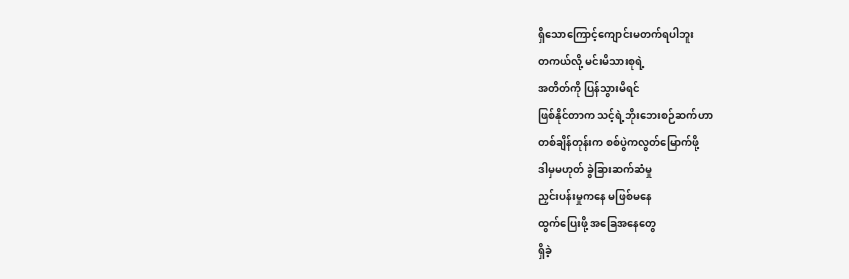ရှိသောကြောင့်ကျောင်းမတက်ရပါဘူး
တကယ်လို့ မင်းမိသားစုရဲ့
အတိတ်ကို ပြန်သွားမိရင်
ဖြစ်နိုင်တာက သင့်ရဲ့ဘိုးဘေးစဉ်ဆက်ဟာ
တစ်ချိန်တုန်းက စစ်ပွဲကလွတ်မြောက်ဖို့
ဒါမှမဟုတ် ခွဲခြားဆက်ဆံမှု
ညှင်းပန်းမှုကနေ မဖြစ်မနေ
ထွက်ပြေးဖို့ အခြေအနေတွေ
ရှိခဲ့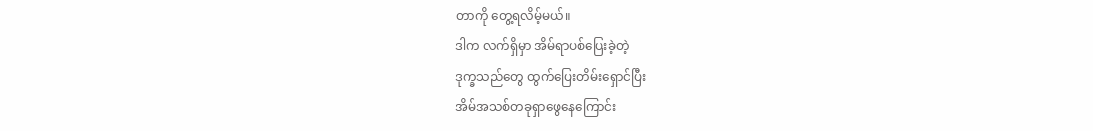တာကို တွေ့ရလိမ့်မယ်။
ဒါက လက်ရှိမှာ အိမ်ရာပစ်ပြေးခဲ့တဲ့
ဒုက္ခသည်တွေ ထွက်ပြေးတိမ်းရှောင်ပြီး
အိမ်အသစ်တခုရှာဖွေနေကြောင်း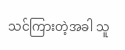သင်ကြားတဲ့အခါ သူ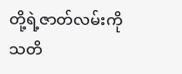တို့ရဲ့ဇာတ်လမ်းကို
သတိ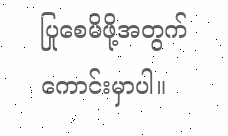ပြုစေမိဖို့အတွက် ကောင်းမှာပါ။